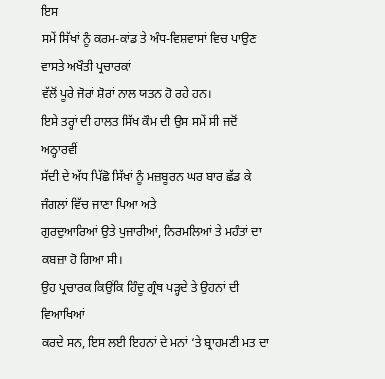ਇਸ
ਸਮੇਂ ਸਿੱਖਾਂ ਨੂੰ ਕਰਮ-ਕਾਂਡ ਤੇ ਅੰਧ-ਵਿਸ਼ਵਾਸਾਂ ਵਿਚ ਪਾਉਣ ਵਾਸਤੇ ਅਖੌਤੀ ਪ੍ਰਚਾਰਕਾਂ
ਵੱਲੋਂ ਪੂਰੇ ਜੋਰਾਂ ਸ਼ੋਰਾਂ ਨਾਲ ਯਤਨ ਹੋ ਰਹੇ ਹਨ।
ਇਸੇ ਤਰ੍ਹਾਂ ਦੀ ਹਾਲਤ ਸਿੱਖ ਕੌਮ ਦੀ ਉਸ ਸਮੇਂ ਸੀ ਜਦੋਂ ਅਠ੍ਹਾਰਵੀਂ
ਸੱਦੀ ਦੇ ਅੱਧ ਪਿੱਛੋ ਸਿੱਖਾਂ ਨੂੰ ਮਜ਼ਬੂਰਨ ਘਰ ਬਾਰ ਛੱਡ ਕੇ ਜੰਗਲਾਂ ਵਿੱਚ ਜਾਣਾ ਪਿਆ ਅਤੇ
ਗੁਰਦੁਆਰਿਆਂ ਉਤੇ ਪੁਜਾਰੀਆਂ, ਨਿਰਮਲਿਆਂ ਤੇ ਮਹੰਤਾਂ ਦਾ ਕਬਜ਼ਾ ਹੋ ਗਿਆ ਸੀ।
ਉਹ ਪ੍ਰਚਾਰਕ ਕਿਉਂਕਿ ਹਿੰਦੂ ਗ੍ਰੰਥ ਪੜ੍ਹਦੇ ਤੇ ਉਹਨਾਂ ਦੀ ਵਿਆਖਿਆਂ
ਕਰਦੇ ਸਨ, ਇਸ ਲਈ ਇਹਨਾਂ ਦੇ ਮਨਾਂ ‘ਤੇ ਬ੍ਰਾਹਮਣੀ ਮਤ ਦਾ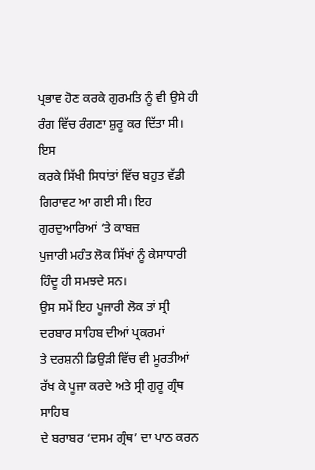ਪ੍ਰਭਾਵ ਹੋਣ ਕਰਕੇ ਗੁਰਮਤਿ ਨੂੰ ਵੀ ਉਸੇ ਹੀ ਰੰਗ ਵਿੱਚ ਰੰਗਣਾ ਸ਼ੁਰੂ ਕਰ ਦਿੱਤਾ ਸੀ। ਇਸ
ਕਰਕੇ ਸਿੱਖੀ ਸਿਧਾਂਤਾਂ ਵਿੱਚ ਬਹੁਤ ਵੱਡੀ ਗਿਰਾਵਟ ਆ ਗਈ ਸੀ। ਇਹ ਗੁਰਦੁਆਰਿਆਂ ‘ਤੇ ਕਾਬਜ਼
ਪੁਜਾਰੀ ਮਹੰਤ ਲੋਕ ਸਿੱਖਾਂ ਨੂੰ ਕੇਸਾਧਾਰੀ ਹਿੰਦੂ ਹੀ ਸਮਝਦੇ ਸਨ।
ਉਸ ਸਮੇਂ ਇਹ ਪੂਜਾਰੀ ਲੋਕ ਤਾਂ ਸ੍ਰੀ ਦਰਬਾਰ ਸਾਹਿਬ ਦੀਆਂ ਪ੍ਰਕਰਮਾਂ
ਤੇ ਦਰਸ਼ਨੀ ਡਿਉੜੀ ਵਿੱਚ ਵੀ ਮੂਰਤੀਆਂ ਰੱਖ ਕੇ ਪੂਜਾ ਕਰਦੇ ਅਤੇ ਸ੍ਰੀ ਗੁਰੂ ਗ੍ਰੰਥ ਸਾਹਿਬ
ਦੇ ਬਰਾਬਰ ‘ਦਸਮ ਗ੍ਰੰਥ’ ਦਾ ਪਾਠ ਕਰਨ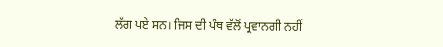ਲੱਗ ਪਏ ਸਨ। ਜਿਸ ਦੀ ਪੰਥ ਵੱਲੋਂ ਪ੍ਰਵਾਨਗੀ ਨਹੀਂ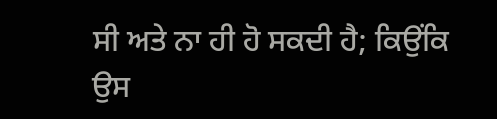ਸੀ ਅਤੇ ਨਾ ਹੀ ਹੋ ਸਕਦੀ ਹੈ; ਕਿਉਂਕਿ ਉਸ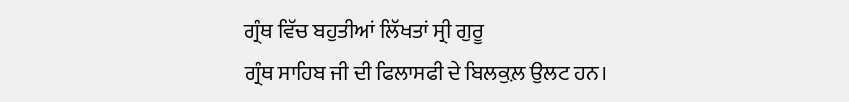ਗ੍ਰੰਥ ਵਿੱਚ ਬਹੁਤੀਆਂ ਲਿੱਖਤਾਂ ਸ੍ਰੀ ਗੁਰੂ
ਗ੍ਰੰਥ ਸਾਹਿਬ ਜੀ ਦੀ ਫਿਲਾਸਫੀ ਦੇ ਬਿਲਕੁਲ਼ ਉਲਟ ਹਨ।